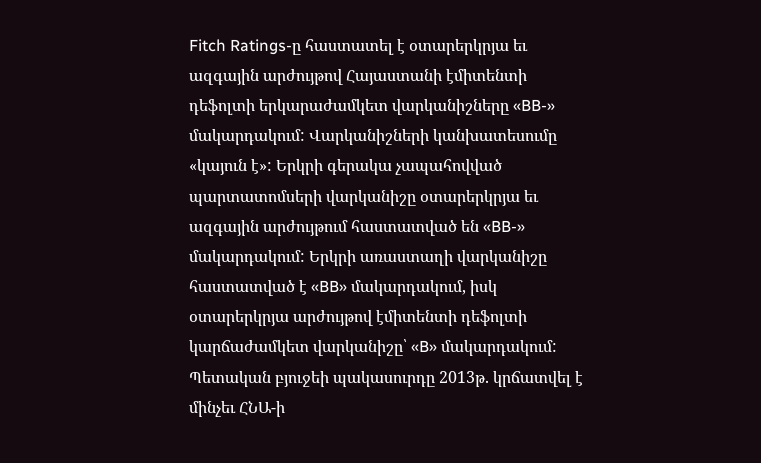Fitch Ratings-ը հաստատել է օտարերկրյա եւ ազգային արժույթով Հայաստանի էմիտենտի դեֆոլտի երկարաժամկետ վարկանիշները «BB-» մակարդակում: Վարկանիշների կանխատեսումը «կայուն է»: Երկրի գերակա չապահովված պարտատոմսերի վարկանիշը օտարերկրյա եւ ազգային արժույթում հաստատված են «BB-» մակարդակում: Երկրի առաստաղի վարկանիշը հաստատված է «BB» մակարդակում, իսկ օտարերկրյա արժույթով էմիտենտի դեֆոլտի կարճաժամկետ վարկանիշը՝ «B» մակարդակում:
Պետական բյուջեի պակասուրդը 2013թ. կրճատվել է մինչեւ ՀՆԱ-ի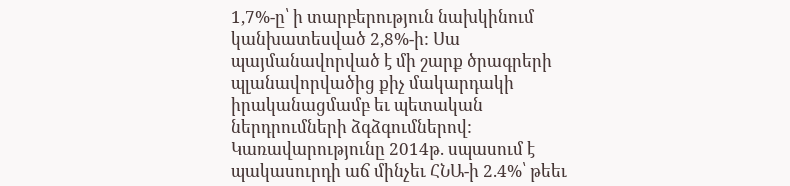1,7%-ը՝ ի տարբերություն նախկինում կանխատեսված 2,8%-ի: Սա պայմանավորված է մի շարք ծրագրերի պլանավորվածից քիչ մակարդակի իրականացմամբ եւ պետական ներդրումների ձգձգումներով: Կառավարությունը 2014թ. սպասում է պակասուրդի աճ մինչեւ ՀՆԱ-ի 2.4%՝ թեեւ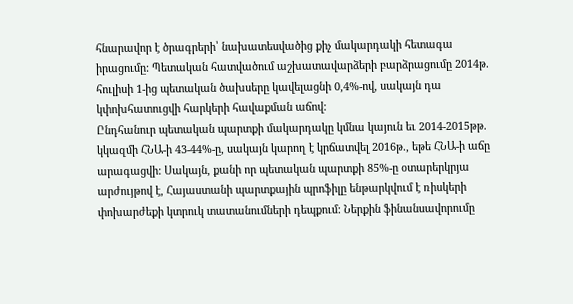հնարավոր է ծրագրերի՝ նախատեսվածից քիչ մակարդակի հետագա իրացումը: Պետական հատվածում աշխատավարձերի բարձրացումը 2014թ. հուլիսի 1-ից պետական ծախսերը կավելացնի 0,4%-ով, սակայն դա կփոխհատուցվի հարկերի հավաքման աճով:
Ընդհանուր պետական պարտքի մակարդակը կմնա կայուն եւ 2014-2015թթ. կկազմի ՀՆԱ-ի 43-44%-ը, սակայն կարող է կրճատվել 2016թ., եթե ՀՆԱ-ի աճը արագացվի: Սակայն, քանի որ պետական պարտքի 85%-ը օտարերկրյա արժույթով է, Հայաստանի պարտքային պրոֆիլը ենթարկվում է ռիսկերի փոխարժեքի կտրուկ տատանումների դեպքում: Ներքին ֆինանսավորումը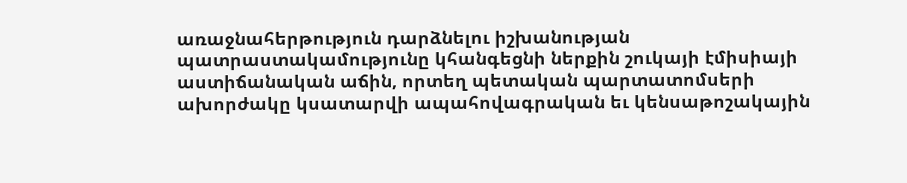առաջնահերթություն դարձնելու իշխանության պատրաստակամությունը կհանգեցնի ներքին շուկայի էմիսիայի աստիճանական աճին, որտեղ պետական պարտատոմսերի ախորժակը կսատարվի ապահովագրական եւ կենսաթոշակային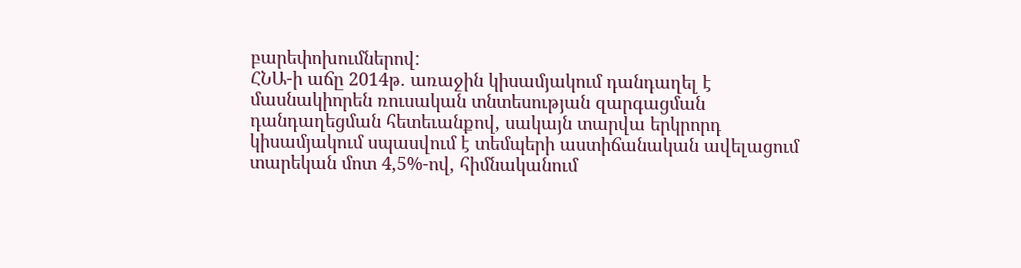բարեփոխումներով:
ՀՆԱ-ի աճը 2014թ. առաջին կիսամյակում դանդաղել է մասնակիորեն ռուսական տնտեսության զարգացման դանդաղեցման հետեւանքով, սակայն տարվա երկրորդ կիսամյակում սպասվում է տեմպերի աստիճանական ավելացում տարեկան մոտ 4,5%-ով, հիմնականում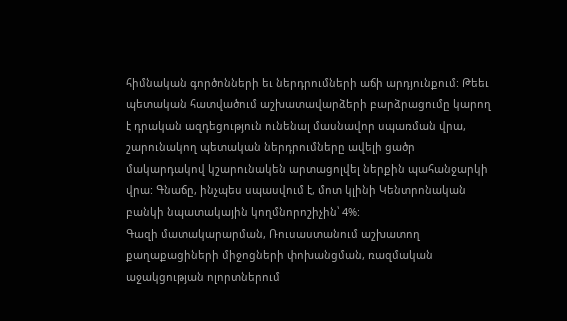հիմնական գործոնների եւ ներդրումների աճի արդյունքում: Թեեւ պետական հատվածում աշխատավարձերի բարձրացումը կարող է դրական ազդեցություն ունենալ մասնավոր սպառման վրա, շարունակող պետական ներդրումները ավելի ցածր մակարդակով կշարունակեն արտացոլվել ներքին պահանջարկի վրա: Գնաճը, ինչպես սպասվում է, մոտ կլինի Կենտրոնական բանկի նպատակային կողմնորոշիչին՝ 4%:
Գազի մատակարարման, Ռուսաստանում աշխատող քաղաքացիների միջոցների փոխանցման, ռազմական աջակցության ոլորտներում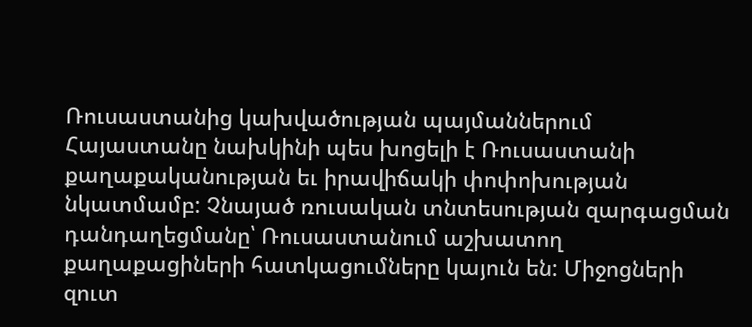Ռուսաստանից կախվածության պայմաններում Հայաստանը նախկինի պես խոցելի է Ռուսաստանի քաղաքականության եւ իրավիճակի փոփոխության նկատմամբ: Չնայած ռուսական տնտեսության զարգացման դանդաղեցմանը՝ Ռուսաստանում աշխատող քաղաքացիների հատկացումները կայուն են: Միջոցների զուտ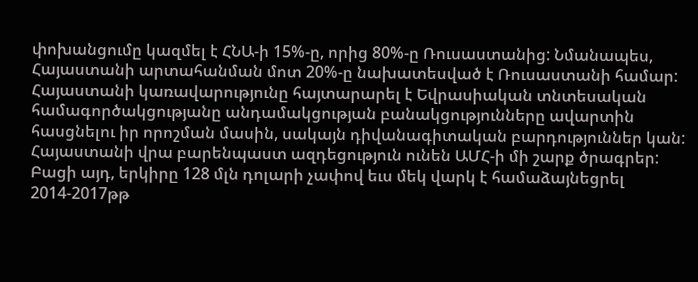փոխանցումը կազմել է ՀՆԱ-ի 15%-ը, որից 80%-ը Ռուսաստանից: Նմանապես, Հայաստանի արտահանման մոտ 20%-ը նախատեսված է Ռուսաստանի համար: Հայաստանի կառավարությունը հայտարարել է Եվրասիական տնտեսական համագործակցությանը անդամակցության բանակցությունները ավարտին հասցնելու իր որոշման մասին, սակայն դիվանագիտական բարդություններ կան:
Հայաստանի վրա բարենպաստ ազդեցություն ունեն ԱՄՀ-ի մի շարք ծրագրեր: Բացի այդ, երկիրը 128 մլն դոլարի չափով եւս մեկ վարկ է համաձայնեցրել 2014-2017թթ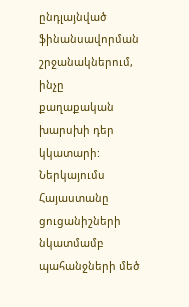ընդլայնված ֆինանսավորման շրջանակներում, ինչը քաղաքական խարսխի դեր կկատարի: Ներկայումս Հայաստանը ցուցանիշների նկատմամբ պահանջների մեծ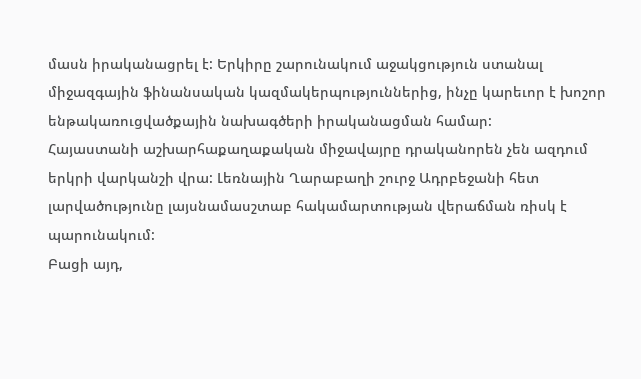մասն իրականացրել է: Երկիրը շարունակում աջակցություն ստանալ միջազգային ֆինանսական կազմակերպություններից, ինչը կարեւոր է խոշոր ենթակառուցվածքային նախագծերի իրականացման համար:
Հայաստանի աշխարհաքաղաքական միջավայրը դրականորեն չեն ազդում երկրի վարկանշի վրա: Լեռնային Ղարաբաղի շուրջ Ադրբեջանի հետ լարվածությունը լայսնամասշտաբ հակամարտության վերաճման ռիսկ է պարունակում:
Բացի այդ,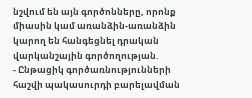նշվում են այն գործոնները, որոնք միասին կամ առանձին-առանձին կարող են հանգեցնել դրական վարկանշային գործողության.
- Ընթացիկ գործառնությունների հաշվի պակասուրդի բարելավման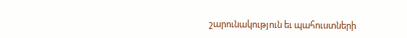շարունակություն եւ պահուստների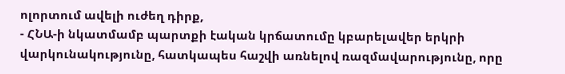ոլորտում ավելի ուժեղ դիրք,
- ՀՆԱ-ի նկատմամբ պարտքի էական կրճատումը կբարելավեր երկրի վարկունակությունը, հատկապես հաշվի առնելով ռազմավարությունը, որը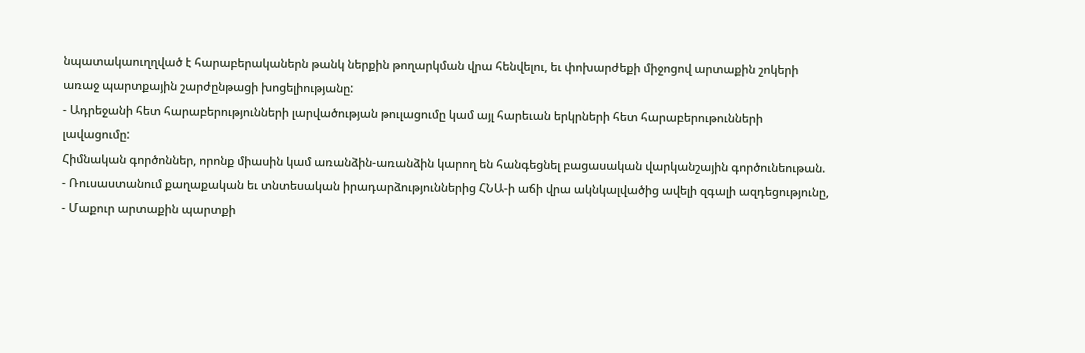նպատակաուղղված է հարաբերականերն թանկ ներքին թողարկման վրա հենվելու, եւ փոխարժեքի միջոցով արտաքին շոկերի առաջ պարտքային շարժընթացի խոցելիությանը:
- Ադրեջանի հետ հարաբերությունների լարվածության թուլացումը կամ այլ հարեւան երկրների հետ հարաբերութունների լավացումը:
Հիմնական գործոններ, որոնք միասին կամ առանձին-առանձին կարող են հանգեցնել բացասական վարկանշային գործունեութան.
- Ռուսաստանում քաղաքական եւ տնտեսական իրադարձություններից ՀՆԱ-ի աճի վրա ակնկալվածից ավելի զգալի ազդեցությունը,
- Մաքուր արտաքին պարտքի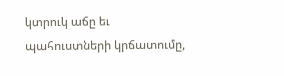կտրուկ աճը եւ պահուստների կրճատումը,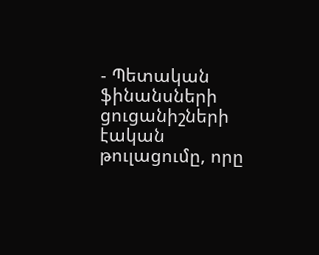- Պետական ֆինանսների ցուցանիշների էական թուլացումը, որը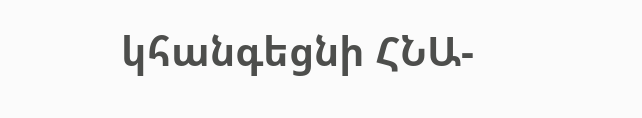կհանգեցնի ՀՆԱ-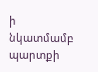ի նկատմամբ պարտքի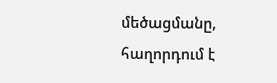մեծացմանը, հաղորդում է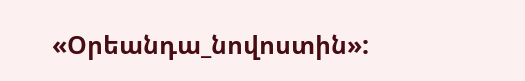«Օրեանդա_նովոստին»: